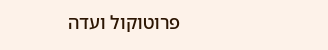פרוטוקול ועדה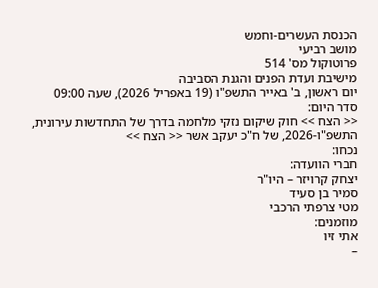הכנסת העשרים-וחמש
מושב רביעי
פרוטוקול מס' 514
מישיבת ועדת הפנים והגנת הסביבה
יום ראשון, ב' באייר התשפ"ו (19 באפריל 2026), שעה 09:00
סדר היום:
<< הצח >> חוק שיקום נזקי מלחמה בדרך של התחדשות עירונית, התשפ"ו-2026, של ח"כ יעקב אשר << הצח >>
נכחו:
חברי הוועדה:
יצחק קרויזר – היו"ר
סמיר בן סעיד
מטי צרפתי הרכבי
מוזמנים:
אתי זיו
–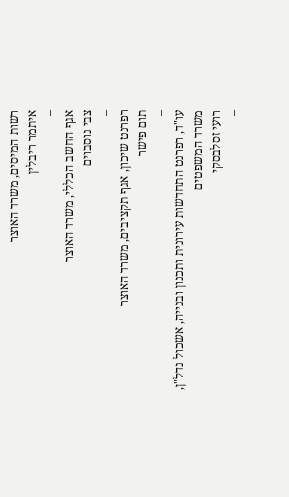רשות המיסים, משרד האוצר
איתמר ריבלין
–
אגף החשב הכללי, משרד האוצר
צבי נוסבוים
–
רפרנט שיכון, אגף תקציבים, משרד האוצר
תום פישר
–
עו"ד, רפרנט התחדשות עירונית ותכנון ובנייה, אשכול נדל"ן, משרד המשפטים
רועי זסלבסקי
–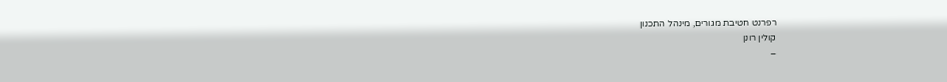רפרנט חטיבת מגורים, מינהל התכנון
קולין רונן
–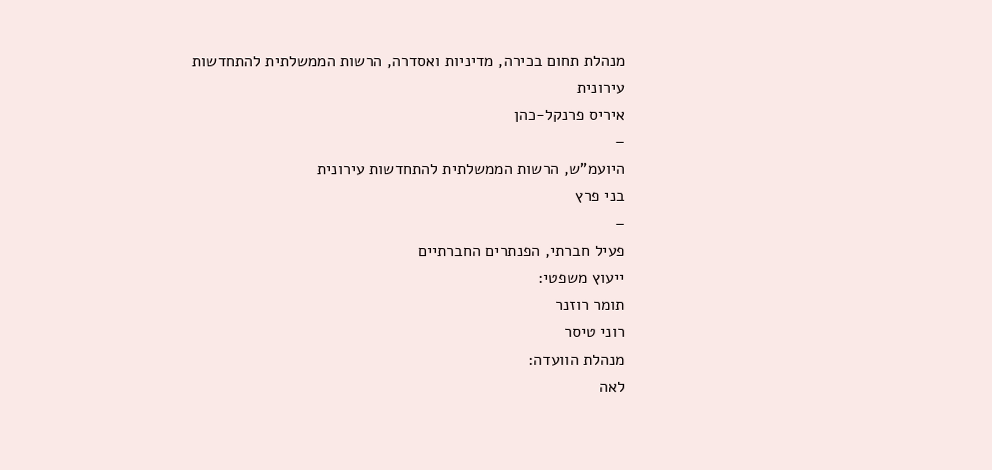מנהלת תחום בכירה, מדיניות ואסדרה, הרשות הממשלתית להתחדשות עירונית
איריס פרנקל-כהן
–
היועמ"ש, הרשות הממשלתית להתחדשות עירונית
בני פרץ
–
פעיל חברתי, הפנתרים החברתיים
ייעוץ משפטי:
תומר רוזנר
רוני טיסר
מנהלת הוועדה:
לאה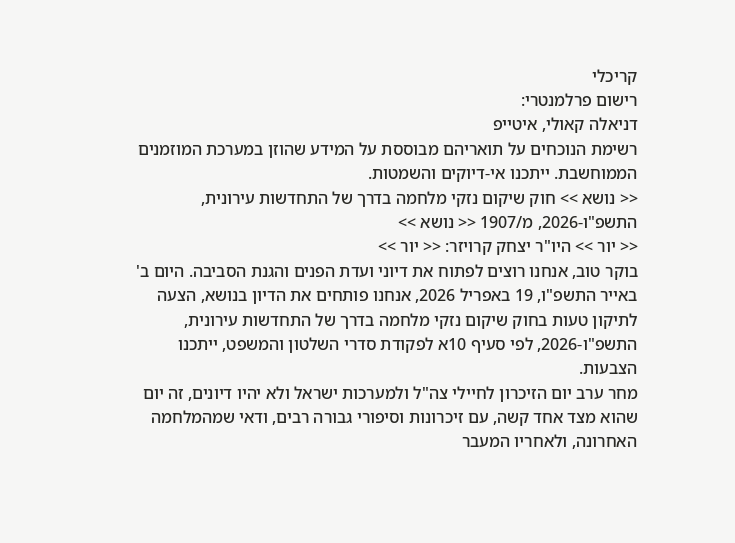קריכלי
רישום פרלמנטרי:
דניאלה קאולי, איטייפ
רשימת הנוכחים על תואריהם מבוססת על המידע שהוזן במערכת המוזמנים הממוחשבת. ייתכנו אי-דיוקים והשמטות.
<< נושא >> חוק שיקום נזקי מלחמה בדרך של התחדשות עירונית, התשפ"ו-2026, מ/1907 << נושא >>
<< יור >> היו"ר יצחק קרויזר: << יור >>
בוקר טוב, אנחנו רוצים לפתוח את דיוני ועדת הפנים והגנת הסביבה. היום ב' באייר התשפ"ו, 19 באפריל 2026, אנחנו פותחים את הדיון בנושא, הצעה לתיקון טעות בחוק שיקום נזקי מלחמה בדרך של התחדשות עירונית, התשפ"ו-2026, לפי סעיף 10א לפקודת סדרי השלטון והמשפט, ייתכנו הצבעות.
מחר ערב יום הזיכרון לחיילי צה"ל ולמערכות ישראל ולא יהיו דיונים, זה יום שהוא מצד אחד קשה, עם זיכרונות וסיפורי גבורה רבים, ודאי שמהמלחמה האחרונה, ולאחריו המעבר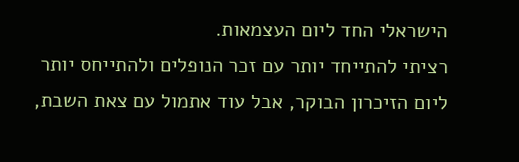הישראלי החד ליום העצמאות.
רציתי להתייחד יותר עם זכר הנופלים ולהתייחס יותר ליום הזיכרון הבוקר, אבל עוד אתמול עם צאת השבת,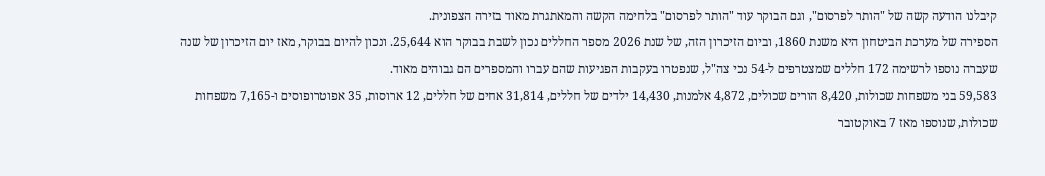קיבלנו הודעה קשה של "הותר לפרסום", וגם הבוקר עוד "הותר לפרסום" בלחימה הקשה והמאתגרת מאוד בזירה הצפונית.
הספירה של מערכת הביטחון היא משנת 1860, וביום הזיכרון הזה, של שנת 2026 מספר החללים נכון לשבת בבוקר הוא 25,644. ונכון להיום בבוקר, מאז יום הזיכרון של שנה שעברה נוספו לרשימה 172 חללים שמצטרפים ל-54 נכי צה"ל, שנפטרו בעקבות הפגיעות שהם עברו והמספרים הם גבוהים מאוד.
59,583 בני משפחות שכולות, 8,420 הורים שכולים, 4,872 אלמנות, 14,430 ילדים של חללים, 31,814 אחים של חללים, 12 ארוסות, 35 אפוטרופוסים ו-7,165 משפחות שכולות, שנוספו מאז 7 באוקטובר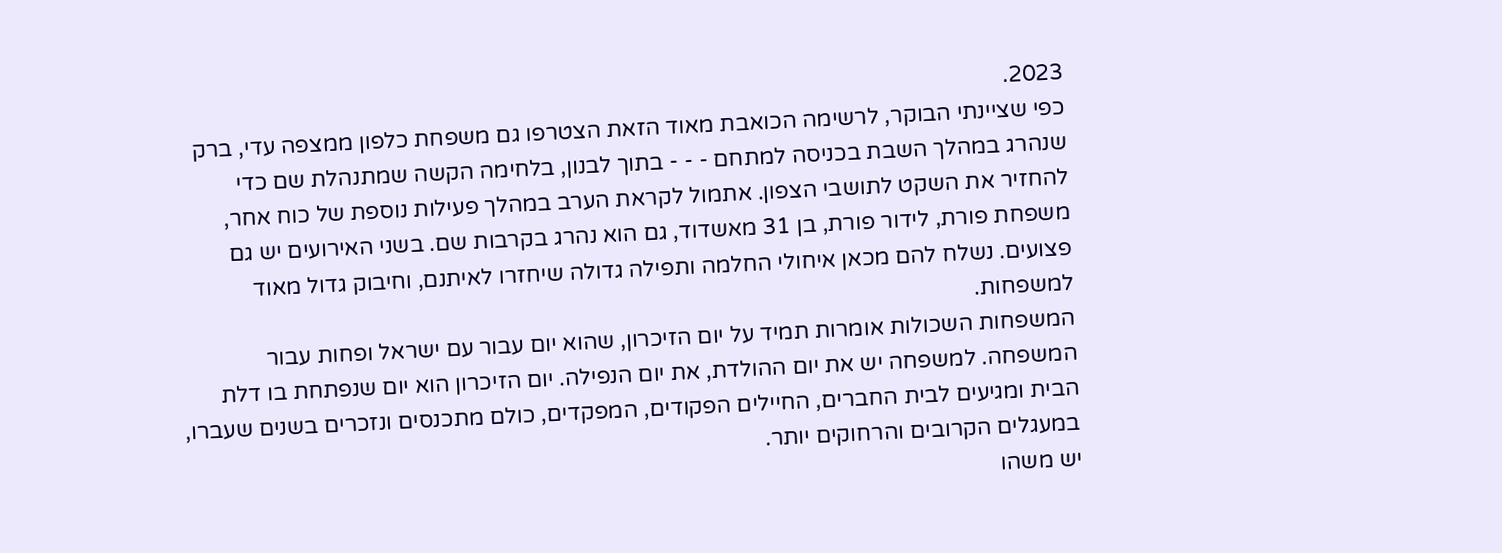2023.
כפי שציינתי הבוקר, לרשימה הכואבת מאוד הזאת הצטרפו גם משפחת כלפון ממצפה עדי, ברק שנהרג במהלך השבת בכניסה למתחם - - - בתוך לבנון, בלחימה הקשה שמתנהלת שם כדי להחזיר את השקט לתושבי הצפון. אתמול לקראת הערב במהלך פעילות נוספת של כוח אחר, משפחת פורת, לידור פורת, בן 31 מאשדוד, גם הוא נהרג בקרבות שם. בשני האירועים יש גם פצועים. נשלח להם מכאן איחולי החלמה ותפילה גדולה שיחזרו לאיתנם, וחיבוק גדול מאוד למשפחות.
המשפחות השכולות אומרות תמיד על יום הזיכרון, שהוא יום עבור עם ישראל ופחות עבור המשפחה. למשפחה יש את יום ההולדת, את יום הנפילה. יום הזיכרון הוא יום שנפתחת בו דלת הבית ומגיעים לבית החברים, החיילים הפקודים, המפקדים, כולם מתכנסים ונזכרים בשנים שעברו, במעגלים הקרובים והרחוקים יותר.
יש משהו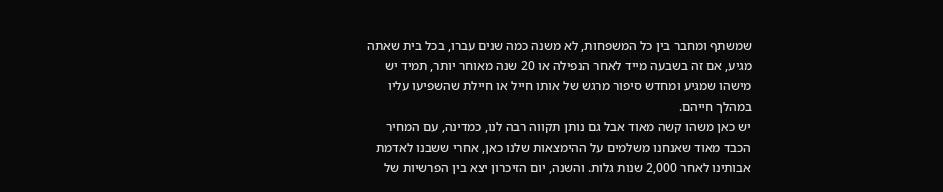שמשתף ומחבר בין כל המשפחות, לא משנה כמה שנים עברו, בכל בית שאתה מגיע, אם זה בשבעה מייד לאחר הנפילה או 20 שנה מאוחר יותר, תמיד יש מישהו שמגיע ומחדש סיפור מרגש של אותו חייל או חיילת שהשפיעו עליו במהלך חייהם.
יש כאן משהו קשה מאוד אבל גם נותן תקווה רבה לנו, כמדינה, עם המחיר הכבד מאוד שאנחנו משלמים על ההימצאות שלנו כאן, אחרי ששבנו לאדמת אבותינו לאחר 2,000 שנות גלות. והשנה, יום הזיכרון יצא בין הפרשיות של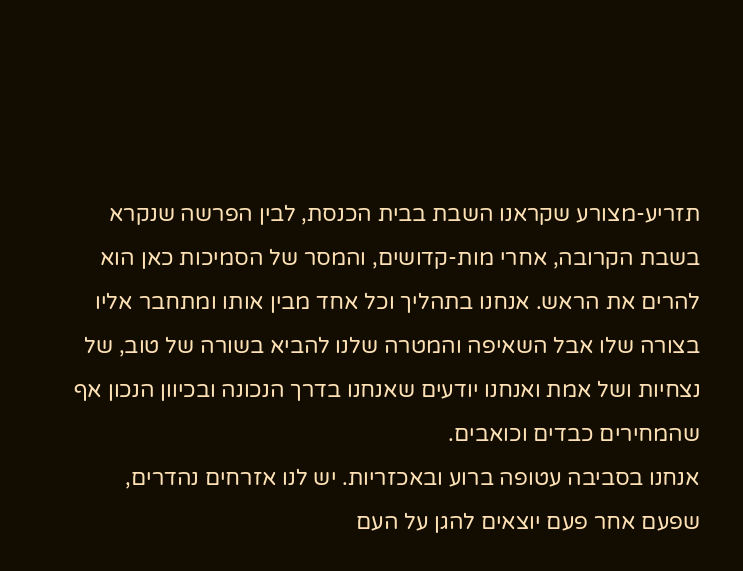תזריע-מצורע שקראנו השבת בבית הכנסת, לבין הפרשה שנקרא בשבת הקרובה, אחרי מות-קדושים, והמסר של הסמיכות כאן הוא להרים את הראש. אנחנו בתהליך וכל אחד מבין אותו ומתחבר אליו בצורה שלו אבל השאיפה והמטרה שלנו להביא בשורה של טוב, של נצחיות ושל אמת ואנחנו יודעים שאנחנו בדרך הנכונה ובכיוון הנכון אף שהמחירים כבדים וכואבים.
אנחנו בסביבה עטופה ברוע ובאכזריות. יש לנו אזרחים נהדרים, שפעם אחר פעם יוצאים להגן על העם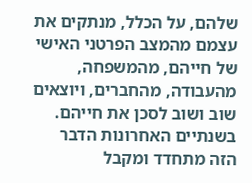שלהם, על הכלל, מנתקים את עצמם מהמצב הפרטני האישי של חייהם, מהמשפחה, מהעבודה, מהחברים, ויוצאים שוב ושוב לסכן את חייהם. בשנתיים האחרונות הדבר הזה מתחדד ומקבל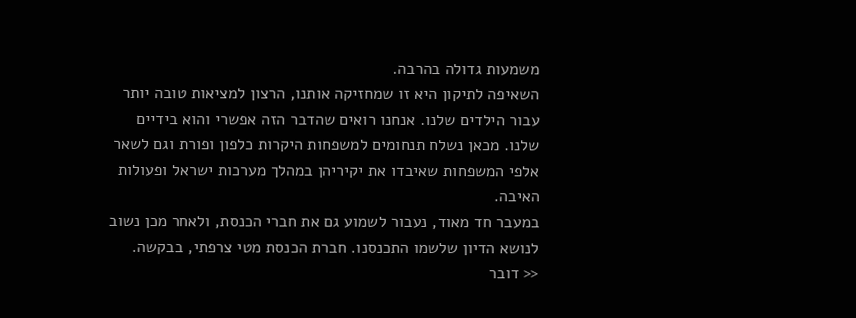משמעות גדולה בהרבה.
השאיפה לתיקון היא זו שמחזיקה אותנו, הרצון למציאות טובה יותר עבור הילדים שלנו. אנחנו רואים שהדבר הזה אפשרי והוא בידיים שלנו. מכאן נשלח תנחומים למשפחות היקרות כלפון ופורת וגם לשאר אלפי המשפחות שאיבדו את יקיריהן במהלך מערכות ישראל ופעולות האיבה.
במעבר חד מאוד, נעבור לשמוע גם את חברי הכנסת, ולאחר מכן נשוב לנושא הדיון שלשמו התכנסנו. חברת הכנסת מטי צרפתי, בבקשה.
<< דובר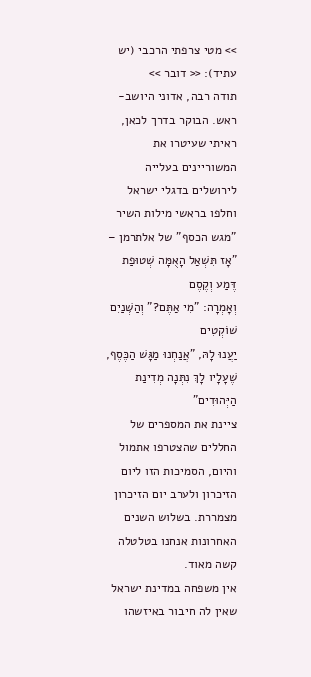>> מטי צרפתי הרכבי (יש עתיד): << דובר >>
תודה רבה, אדוני היושב-ראש. הבוקר בדרך לכאן, ראיתי שעיטרו את המשוריינים בעלייה לירושלים בדגלי ישראל וחלפו בראשי מילות השיר "מגש הכסף" של אלתרמן –
"אָז תִּשְׁאַל הָאֻמָּה שְׁטוּפַת דֶּמַע וְקֶסֶם
וְאָמְרָה: "מִי אַתֶּם?" וְהַשְּׁנַיִם שׁוֹקְטִים
יַעֲנוּ לָהּ, "אֲנַחְנוּ מַגָּשׁ הַכֶּסֶף,
שֶׁעָלָיו לָךְ נִתְּנָה מְדִינַת הַיְּהוּדִים"
ציינת את המספרים של החללים שהצטרפו אתמול והיום, הסמיכות הזו ליום הזיכרון ולערב יום הזיכרון מצמררת. בשלוש השנים האחרונות אנחנו בטלטלה קשה מאוד.
אין משפחה במדינת ישראל שאין לה חיבור באיזשהו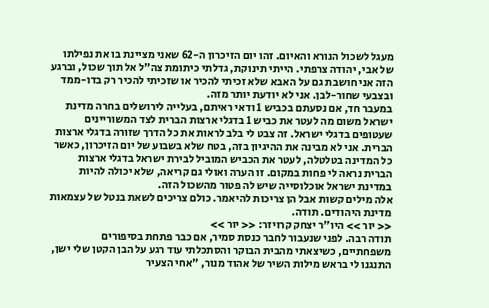מעגל לשכול הנורא והאיום. זהו יום הזיכרון ה-62 שאני מציינת בו את נפילתו של אבי, יהודה צרפתי. הייתי תינוקת, גדלתי כיתומת צה"ל אל תוך שכול, וברגע הזה אני חושבת גם על האבא שלא זכיתי להכיר או שזכיתי להכיר רק בדו-ממד ובצבעי שחור-לבן. אני לא יודעת יותר מזה.
במעבר חד, אם נסעתם בכביש 1 ודאי ראיתם, בעלייה לירושלים בחרה מדינת ישראל משום מה לעטר את כביש 1 בדגלי ארצות הברית לצד המשוריינים שעטופים בדגלי ישראל. זה צבט לי בלב לראות את כל הדרך שזורה בדגלי ארצות הברית. אני לא מבינה את ההיגיון בזה, בטח שלא בשבוע של יום הזיכרון, כאשר כל המדינה בטלטלה, לעטר את הכביש המוביל לבירת ישראל בדגלי ארצות הברית נראה לי פחות במקום. זו הערה ואולי גם קריאה, שלא יכולה להיות במדינת ישראל אוכלוסייה שיש לה פטור מהשכול הזה.
אלה מילים קשות אבל הן צריכות להיאמר. כולם צריכים לשאת בנטל של עצמאות מדינת היהודים. תודה.
<< יור >> היו"ר יצחק קרויזר: << יור >>
תודה רבה. לפני שנעבור לחבר כנסת סמיר, אם כבר פתחת בסיפורים משפחתיים, כשיצאתי מהבית הבוקר והסתכלתי עוד רגע על הבן הקטן שלי ישן, התנגנו לי בראש מילות השיר של אהוד מנור, "אחי הצעיר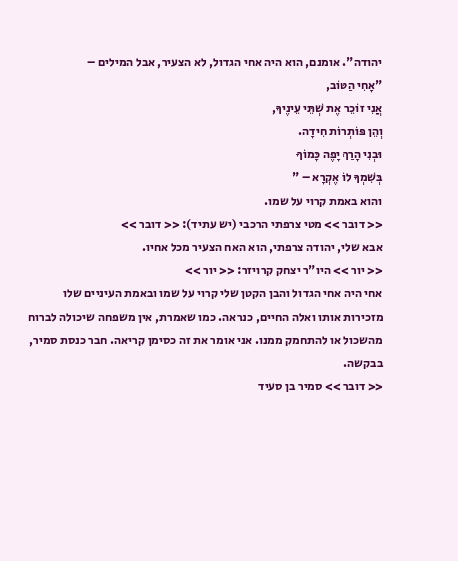יהודה". אומנם, הוא היה אחי הגדול, לא הצעיר, אבל המילים –
"אָחִי הַטּוֹב,
אֲנִי זוֹכֵר אֶת שְׁתֵּי עֵינֶיךָ,
וְהֵן פּוֹתְרוֹת חִידָה.
וּבְנִי הָרַךְ יָפֶה כָּמוֹךָ
בְּשִׁמְךָ לוֹ אֶקְרָא – "
והוא באמת קרוי על שמו.
<< דובר >> מטי צרפתי הרכבי (יש עתיד): << דובר >>
אבא שלי, יהודה צרפתי, הוא האח הצעיר מכל אחיו.
<< יור >> היו"ר יצחק קרויזר: << יור >>
אחי היה אחי הגדול והבן הקטן שלי קרוי על שמו ובאמת העיניים שלו מזכירות אותו ואלה החיים, כנראה. כמו שאמרת, אין משפחה שיכולה לברוח מהשכול או להתחמק ממנו. אני אומר את זה כסימן קריאה. חבר כנסת סמיר, בבקשה.
<< דובר >> סמיר בן סעיד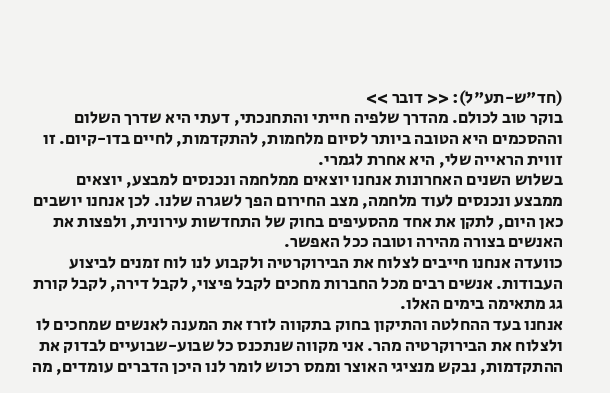(חד"ש-תע"ל): << דובר >>
בוקר טוב לכולם. מהדרך שלפיה חייתי והתחנכתי, דעתי היא שדרך השלום וההסכמים היא הטובה ביותר לסיום מלחמות, להתקדמות, לחיים בדו-קיום. זו זווית הראייה שלי, היא אחרת לגמרי.
בשלוש השנים האחרונות אנחנו יוצאים ממלחמה ונכנסים למבצע, יוצאים ממבצע ונכנסים לעוד מלחמה, מצב החירום הפך לשגרה שלנו. לכן אנחנו יושבים כאן היום, לתקן את אחד מהסעיפים בחוק של התחדשות עירונית, ולפצות את האנשים בצורה מהירה וטובה ככל האפשר.
כוועדה אנחנו חייבים לצלוח את הבירוקרטיה ולקבוע לנו לוח זמנים לביצוע העבודות. אנשים רבים מכל החברות מחכים לקבל פיצוי, לקבל דירה, לקבל קורת גג מתאימה בימים האלו.
אנחנו בעד ההחלטה והתיקון בחוק בתקווה לזרז את המענה לאנשים שמחכים לו ולצלוח את הבירוקרטיה מהר. אני מקווה שנתכנס כל שבוע-שבועיים לבדוק את ההתקדמות, נבקש מנציגי האוצר וממס רכוש לומר לנו היכן הדברים עומדים, מה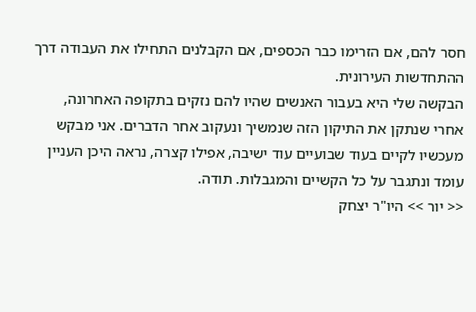חסר להם, אם הזרימו כבר הכספים, אם הקבלנים התחילו את העבודה דרך ההתחדשות העירונית.
הבקשה שלי היא בעבור האנשים שהיו להם נזקים בתקופה האחרונה, אחרי שנתקן את התיקון הזה שנמשיך ונעקוב אחר הדברים. אני מבקש מעכשיו לקיים בעוד שבועיים עוד ישיבה, אפילו קצרה, נראה היכן העניין עומד ונתגבר על כל הקשיים והמגבלות. תודה.
<< יור >> היו"ר יצחק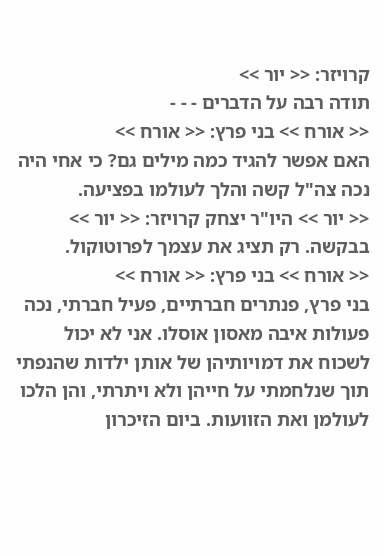קרויזר: << יור >>
תודה רבה על הדברים - - -
<< אורח >> בני פרץ: << אורח >>
האם אפשר להגיד כמה מילים גם? כי אחי היה נכה צה"ל קשה והלך לעולמו בפציעה.
<< יור >> היו"ר יצחק קרויזר: << יור >>
בבקשה. רק תציג את עצמך לפרוטוקול.
<< אורח >> בני פרץ: << אורח >>
בני פרץ, פנתרים חברתיים, פעיל חברתי, נכה פעולות איבה מאסון אוסלו. אני לא יכול לשכוח את דמויותיהן של אותן ילדות שהנפתי תוך שנלחמתי על חייהן ולא ויתרתי, והן הלכו לעולמן ואת הזוועות. ביום הזיכרון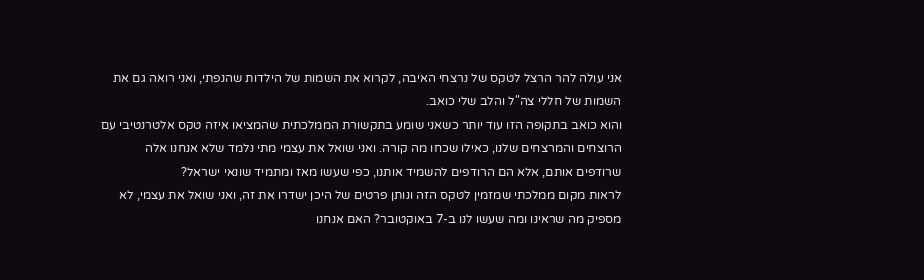אני עולה להר הרצל לטקס של נרצחי האיבה, לקרוא את השמות של הילדות שהנפתי, ואני רואה גם את השמות של חללי צה"ל והלב שלי כואב.
והוא כואב בתקופה הזו עוד יותר כשאני שומע בתקשורת הממלכתית שהמציאו איזה טקס אלטרנטיבי עם הרוצחים והמרצחים שלנו, כאילו שכחו מה קורה. ואני שואל את עצמי מתי נלמד שלא אנחנו אלה שרודפים אותם, אלא הם הרודפים להשמיד אותנו, כפי שעשו מאז ומתמיד שונאי ישראל?
לראות מקום ממלכתי שמזמין לטקס הזה ונותן פרטים של היכן ישדרו את זה, ואני שואל את עצמי, לא מספיק מה שראינו ומה שעשו לנו ב-7 באוקטובר? האם אנחנו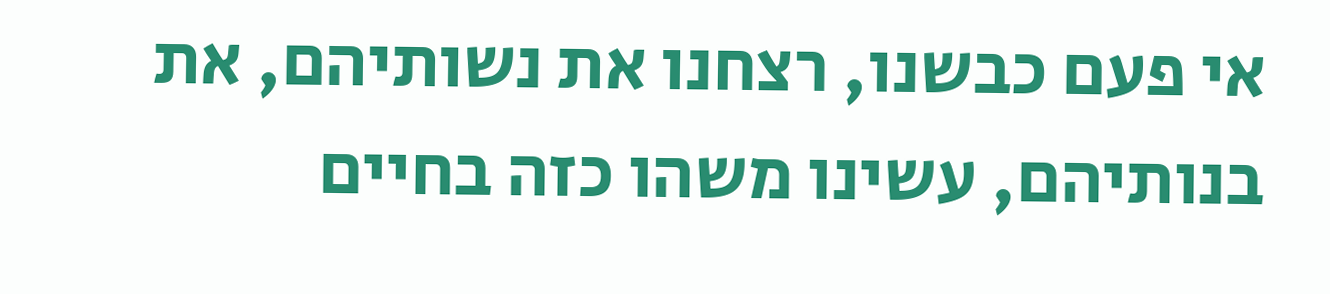אי פעם כבשנו, רצחנו את נשותיהם, את בנותיהם, עשינו משהו כזה בחיים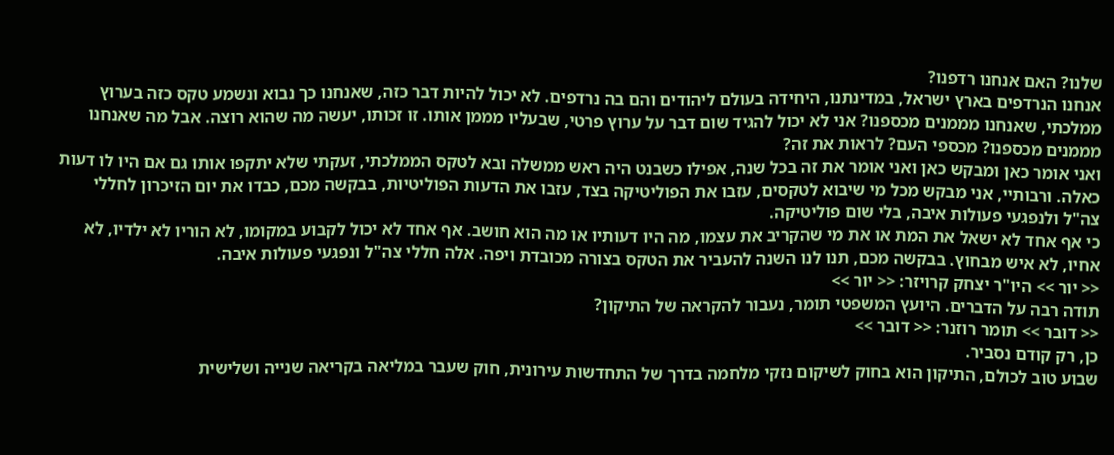שלנו? האם אנחנו רדפנו?
אנחנו הנרדפים בארץ ישראל, במדינתנו, היחידה בעולם ליהודים והם בה נרדפים. לא יכול להיות דבר כזה, שאנחנו כך נבוא ונשמע טקס כזה בערוץ ממלכתי, שאנחנו מממנים מכספנו? אני לא יכול להגיד שום דבר על ערוץ פרטי, שבעליו מממן אותו. זו זכותו, יעשה מה שהוא רוצה. אבל מה שאנחנו מממנים מכספנו? מכספי העם? לראות את זה?
ואני אומר כאן ומבקש כאן ואני אומר את זה בכל שנה, אפילו כשבנט היה ראש ממשלה ובא לטקס הממלכתי, זעקתי שלא יתקפו אותו גם אם היו לו דעות כאלה. ורבותיי, אני מבקש מכל מי שיבוא לטקסים, עזבו את הפוליטיקה בצד, עזבו את הדעות הפוליטיות, בבקשה מכם, כבדו את יום הזיכרון לחללי צה"ל ולנפגעי פעולות איבה, בלי שום פוליטיקה.
כי אף אחד לא ישאל את המת או את מי שהקריב את עצמו, מה היו דעותיו או מה הוא חושב. אף אחד לא יכול לקבוע במקומו, לא הוריו לא ילדיו, לא אחיו, לא איש מבחוץ. בבקשה מכם, תנו לנו השנה להעביר את הטקס בצורה מכובדת ויפה. אלה חללי צה"ל ונפגעי פעולות איבה.
<< יור >> היו"ר יצחק קרויזר: << יור >>
תודה רבה על הדברים. היועץ המשפטי תומר, נעבור להקראה של התיקון?
<< דובר >> תומר רוזנר: << דובר >>
כן, רק קודם נסביר.
שבוע טוב לכולם, התיקון הוא בחוק לשיקום נזקי מלחמה בדרך של התחדשות עירונית, חוק שעבר במליאה בקריאה שנייה ושלישית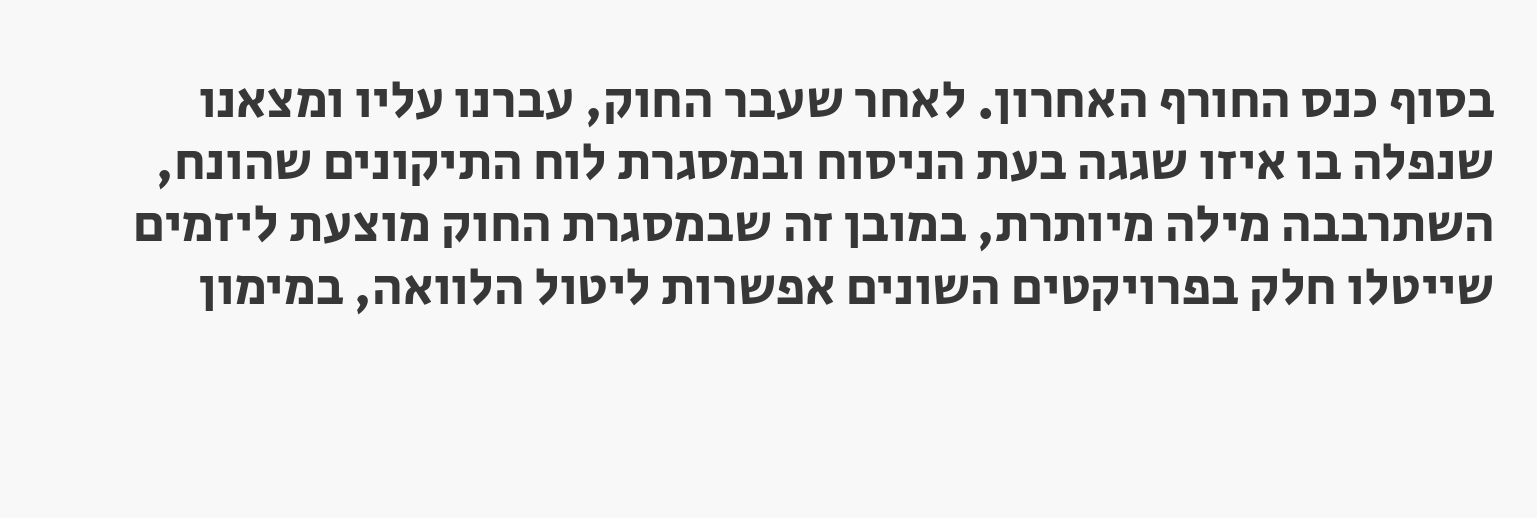בסוף כנס החורף האחרון. לאחר שעבר החוק, עברנו עליו ומצאנו שנפלה בו איזו שגגה בעת הניסוח ובמסגרת לוח התיקונים שהונח, השתרבבה מילה מיותרת, במובן זה שבמסגרת החוק מוצעת ליזמים שייטלו חלק בפרויקטים השונים אפשרות ליטול הלוואה, במימון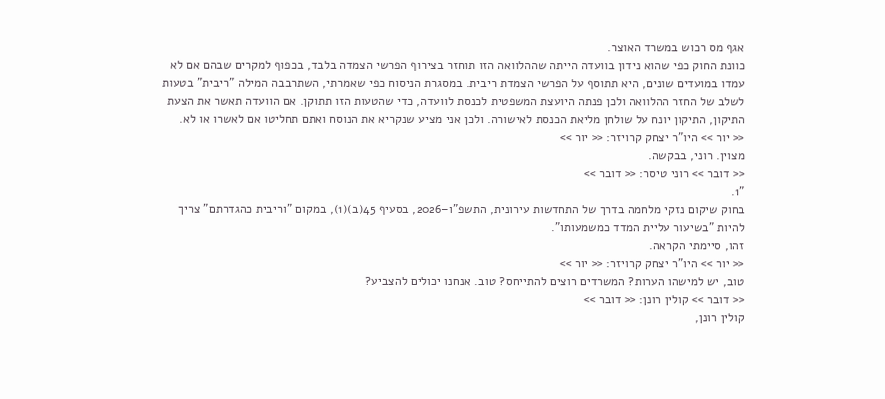אגף מס רכוש במשרד האוצר.
כוונת החוק כפי שהוא נידון בוועדה הייתה שההלוואה הזו תוחזר בצירוף הפרשי הצמדה בלבד, בכפוף למקרים שבהם אם לא עמדו במועדים שונים, היא תתוסף על הפרשי הצמדת ריבית. במסגרת הניסוח כפי שאמרתי, השתרבבה המילה "ריבית" בטעות לשלב של החזר ההלוואה ולכן פנתה היועצת המשפטית לכנסת לוועדה, כדי שהטעות הזו תתוקן. אם הוועדה תאשר את הצעת התיקון, התיקון יונח על שולחן מליאת הכנסת לאישורה. ולכן אני מציע שנקריא את הנוסח ואתם תחליטו אם לאשרו או לא.
<< יור >> היו"ר יצחק קרויזר: << יור >>
מצוין. רוני, בבקשה.
<< דובר >> רוני טיסר: << דובר >>
"1.
בחוק שיקום נזקי מלחמה בדרך של התחדשות עירונית, התשפ"ו–2026, בסעיף 45(ב)(1), במקום "וריבית כהגדרתם" צריך להיות "בשיעור עליית המדד כמשמעותו".
זהו, סיימתי הקראה.
<< יור >> היו"ר יצחק קרויזר: << יור >>
טוב, יש למישהו הערות? המשרדים רוצים להתייחס? טוב. אנחנו יכולים להצביע?
<< דובר >> קולין רונן: << דובר >>
קולין רונן,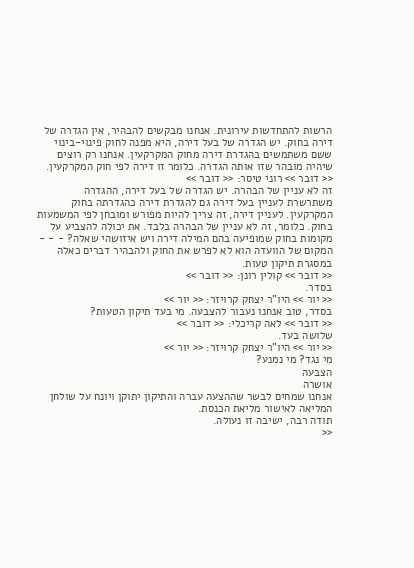הרשות להתחדשות עירונית. אנחנו מבקשים להבהיר, אין הגדרה של דירה בחוק. יש הגדרה של בעל דירה, היא מפנה לחוק פינוי-בינוי ששם משתמשים בהגדרת דירה מחוק המקרקעין. אנחנו רק רוצים שיהיה מובהר שזו אותה הגדרה. כלומר זו דירה לפי חוק המקרקעין.
<< דובר >> רוני טיסר: << דובר >>
זה לא עניין של הבהרה. יש הגדרה של בעל דירה, ההגדרה משתרשרת לעניין בעל דירה גם להגדרת דירה כהגדרתה בחוק המקרקעין. לעניין דירה, זה צריך להיות מפורש ומובחן לפי המשמעות בחוק. כלומר, זה לא עניין של הבהרה בלבד. את יכולה להצביע על מקומות בחוק שמופיעה בהם המילה דירה ויש איזושהי שאלה? - - - המקום של הוועדה הוא לא לפרש את החוק ולהבהיר דברים כאלה במסגרת תיקון טעות.
<< דובר >> קולין רונן: << דובר >>
בסדר.
<< יור >> היו"ר יצחק קרויזר: << יור >>
בסדר, טוב אנחנו נעבור להצבעה. מי בעד תיקון הטעות?
<< דובר >> לאה קריכלי: << דובר >>
שלושה בעד.
<< יור >> היו"ר יצחק קרויזר: << יור >>
מי נגד? מי נמנע?
הצבעה
אושרה
אנחנו שמחים לבשר שההצעה עברה והתיקון יתוקן ויונח על שולחן המליאה לאישור מליאת הכנסת.
תודה רבה, ישיבה זו נעולה.
<<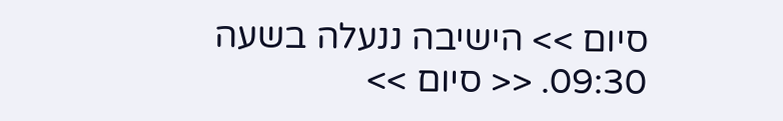סיום >> הישיבה ננעלה בשעה 09:30. << סיום >>